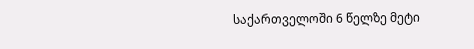საქართველოში 6 წელზე მეტი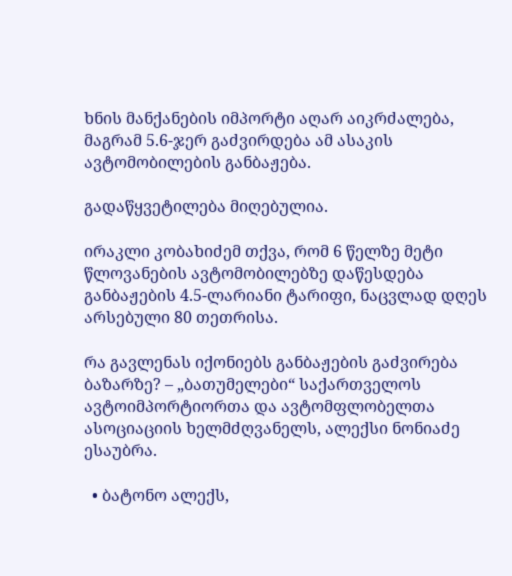ხნის მანქანების იმპორტი აღარ აიკრძალება, მაგრამ 5.6-ჯერ გაძვირდება ამ ასაკის ავტომობილების განბაჟება.

გადაწყვეტილება მიღებულია.

ირაკლი კობახიძემ თქვა, რომ 6 წელზე მეტი წლოვანების ავტომობილებზე დაწესდება განბაჟების 4.5-ლარიანი ტარიფი, ნაცვლად დღეს არსებული 80 თეთრისა.

რა გავლენას იქონიებს განბაჟების გაძვირება ბაზარზე? – „ბათუმელები“ საქართველოს ავტოიმპორტიორთა და ავტომფლობელთა ასოციაციის ხელმძღვანელს, ალექსი ნონიაძე ესაუბრა.

  • ბატონო ალექს,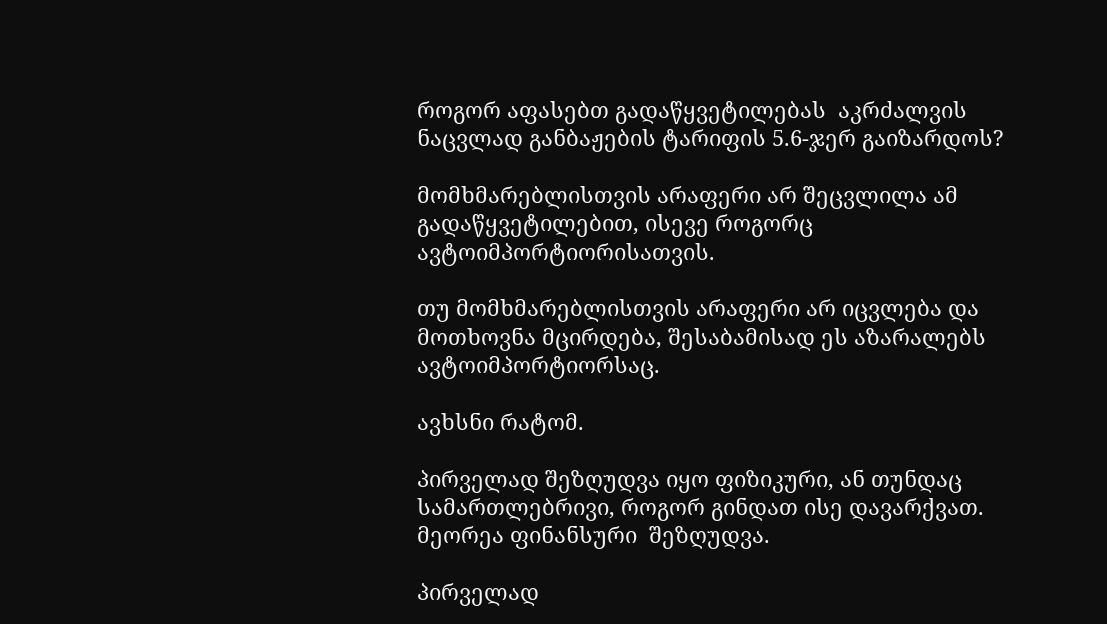როგორ აფასებთ გადაწყვეტილებას  აკრძალვის ნაცვლად განბაჟების ტარიფის 5.6-ჯერ გაიზარდოს?

მომხმარებლისთვის არაფერი არ შეცვლილა ამ გადაწყვეტილებით, ისევე როგორც ავტოიმპორტიორისათვის.

თუ მომხმარებლისთვის არაფერი არ იცვლება და მოთხოვნა მცირდება, შესაბამისად ეს აზარალებს ავტოიმპორტიორსაც.

ავხსნი რატომ.

პირველად შეზღუდვა იყო ფიზიკური, ან თუნდაც სამართლებრივი, როგორ გინდათ ისე დავარქვათ. მეორეა ფინანსური  შეზღუდვა.

პირველად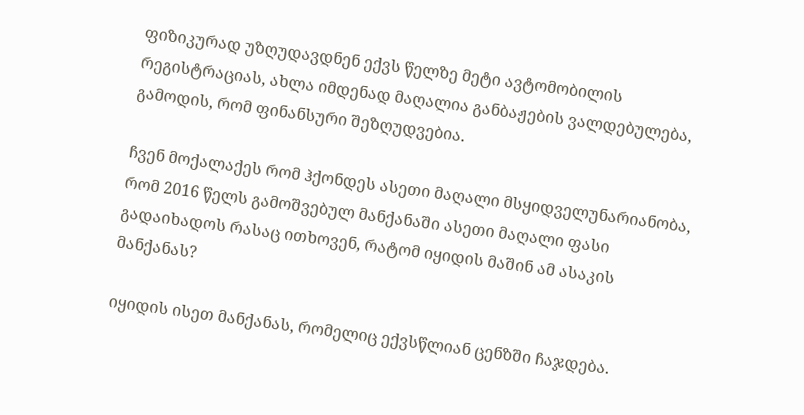ფიზიკურად უზღუდავდნენ ექვს წელზე მეტი ავტომობილის რეგისტრაციას, ახლა იმდენად მაღალია განბაჟების ვალდებულება, გამოდის, რომ ფინანსური შეზღუდვებია.

ჩვენ მოქალაქეს რომ ჰქონდეს ასეთი მაღალი მსყიდველუნარიანობა, რომ 2016 წელს გამოშვებულ მანქანაში ასეთი მაღალი ფასი გადაიხადოს რასაც ითხოვენ, რატომ იყიდის მაშინ ამ ასაკის მანქანას?

იყიდის ისეთ მანქანას, რომელიც ექვსწლიან ცენზში ჩაჯდება.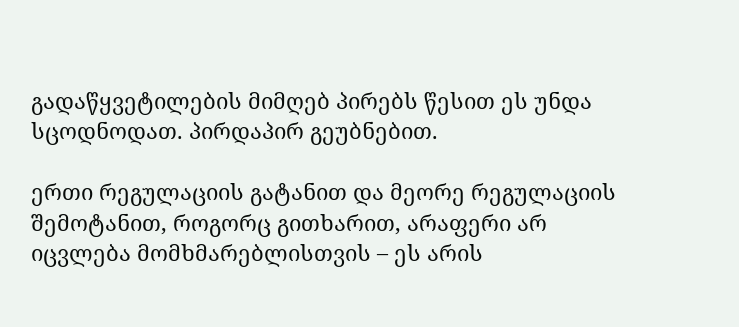გადაწყვეტილების მიმღებ პირებს წესით ეს უნდა სცოდნოდათ. პირდაპირ გეუბნებით.

ერთი რეგულაციის გატანით და მეორე რეგულაციის შემოტანით, როგორც გითხარით, არაფერი არ იცვლება მომხმარებლისთვის – ეს არის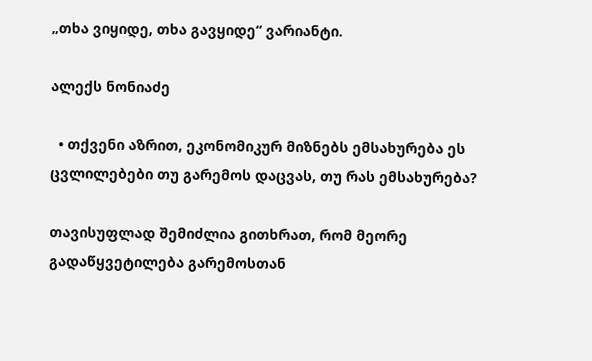„თხა ვიყიდე, თხა გავყიდე“ ვარიანტი.

ალექს ნონიაძე

  • თქვენი აზრით, ეკონომიკურ მიზნებს ემსახურება ეს ცვლილებები თუ გარემოს დაცვას, თუ რას ემსახურება?

თავისუფლად შემიძლია გითხრათ, რომ მეორე გადაწყვეტილება გარემოსთან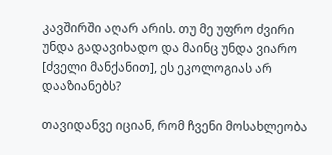კავშირში აღარ არის. თუ მე უფრო ძვირი უნდა გადავიხადო და მაინც უნდა ვიარო [ძველი მანქანით], ეს ეკოლოგიას არ დააზიანებს?

თავიდანვე იციან, რომ ჩვენი მოსახლეობა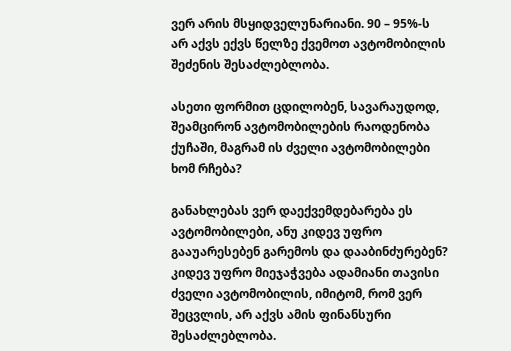ვერ არის მსყიდველუნარიანი. 90 – 95%-ს არ აქვს ექვს წელზე ქვემოთ ავტომობილის შეძენის შესაძლებლობა.

ასეთი ფორმით ცდილობენ, სავარაუდოდ, შეამცირონ ავტომობილების რაოდენობა ქუჩაში, მაგრამ ის ძველი ავტომობილები ხომ რჩება?

განახლებას ვერ დაექვემდებარება ეს ავტომობილები, ანუ კიდევ უფრო გააუარესებენ გარემოს და დააბინძურებენ? კიდევ უფრო მიეჯაჭვება ადამიანი თავისი ძველი ავტომობილის, იმიტომ, რომ ვერ შეცვლის, არ აქვს ამის ფინანსური შესაძლებლობა.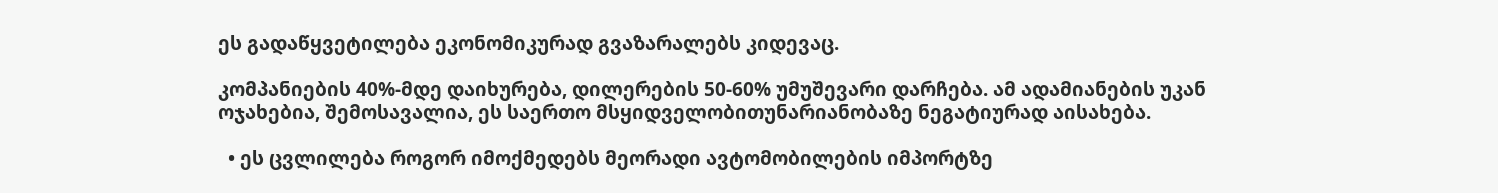ეს გადაწყვეტილება ეკონომიკურად გვაზარალებს კიდევაც.

კომპანიების 40%-მდე დაიხურება, დილერების 50-60% უმუშევარი დარჩება. ამ ადამიანების უკან ოჯახებია, შემოსავალია, ეს საერთო მსყიდველობითუნარიანობაზე ნეგატიურად აისახება.

  • ეს ცვლილება როგორ იმოქმედებს მეორადი ავტომობილების იმპორტზე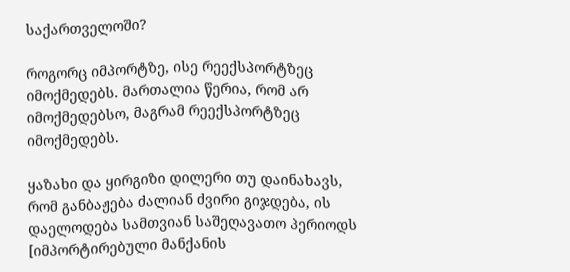საქართველოში?

როგორც იმპორტზე, ისე რეექსპორტზეც იმოქმედებს. მართალია წერია, რომ არ იმოქმედებსო, მაგრამ რეექსპორტზეც იმოქმედებს.

ყაზახი და ყირგიზი დილერი თუ დაინახავს, რომ განბაჟება ძალიან ძვირი გიჯდება, ის დაელოდება სამთვიან საშეღავათო პერიოდს [იმპორტირებული მანქანის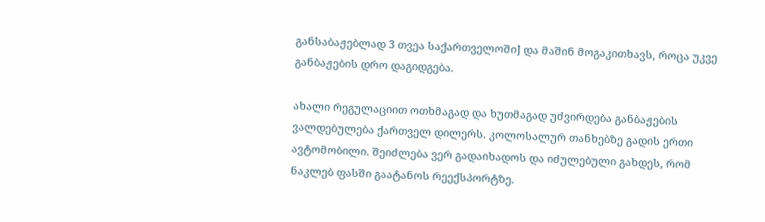განსაბაჟებლად 3 თვეა საქართველოში] და მაშინ მოგაკითხავს, როცა უკვე განბაჟების დრო დაგიდგება.

ახალი რეგულაციით ოთხმაგად და ხუთმაგად უძვირდება განბაჟების ვალდებულება ქართველ დილერს. კოლოსალურ თანხებზე გადის ერთი ავტომობილი. შეიძლება ვერ გადაიხადოს და იძულებული გახდეს, რომ ნაკლებ ფასში გაატანოს რეექსპორტზე.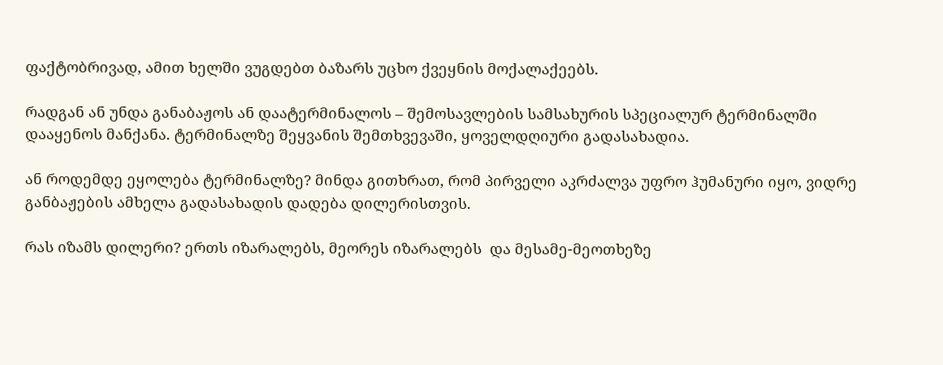ფაქტობრივად, ამით ხელში ვუგდებთ ბაზარს უცხო ქვეყნის მოქალაქეებს.

რადგან ან უნდა განაბაჟოს ან დაატერმინალოს – შემოსავლების სამსახურის სპეციალურ ტერმინალში დააყენოს მანქანა. ტერმინალზე შეყვანის შემთხვევაში, ყოველდღიური გადასახადია.

ან როდემდე ეყოლება ტერმინალზე? მინდა გითხრათ, რომ პირველი აკრძალვა უფრო ჰუმანური იყო, ვიდრე განბაჟების ამხელა გადასახადის დადება დილერისთვის.

რას იზამს დილერი? ერთს იზარალებს, მეორეს იზარალებს  და მესამე-მეოთხეზე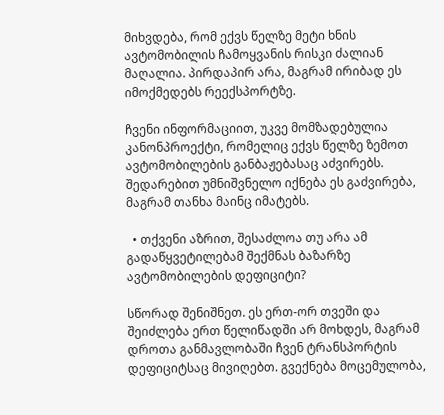მიხვდება, რომ ექვს წელზე მეტი ხნის ავტომობილის ჩამოყვანის რისკი ძალიან მაღალია. პირდაპირ არა, მაგრამ ირიბად ეს იმოქმედებს რეექსპორტზე.

ჩვენი ინფორმაციით, უკვე მომზადებულია კანონპროექტი, რომელიც ექვს წელზე ზემოთ ავტომობილების განბაჟებასაც აძვირებს. შედარებით უმნიშვნელო იქნება ეს გაძვირება, მაგრამ თანხა მაინც იმატებს.

  • თქვენი აზრით, შესაძლოა თუ არა ამ გადაწყვეტილებამ შექმნას ბაზარზე ავტომობილების დეფიციტი?

სწორად შენიშნეთ. ეს ერთ-ორ თვეში და შეიძლება ერთ წელიწადში არ მოხდეს, მაგრამ დროთა განმავლობაში ჩვენ ტრანსპორტის დეფიციტსაც მივიღებთ. გვექნება მოცემულობა,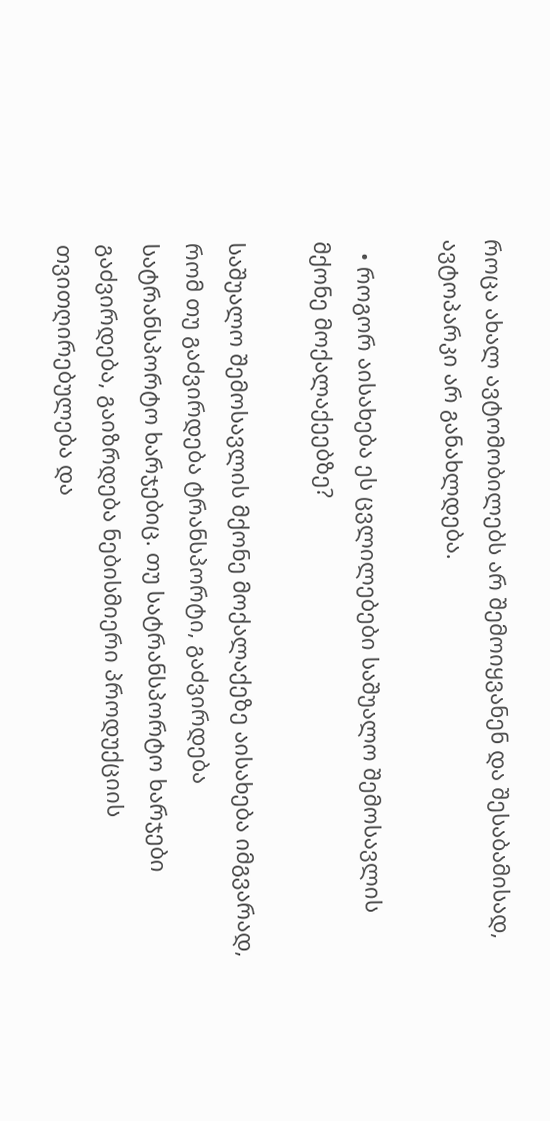როცა ახალ ავტომობილებს არ შემოიყვანენ და შესაბამისად, ავტოპარკი არ განახლდება.

  • როგორ აისახება ეს ცვლილებები საშუალო შემოსავლის მქონე მოქალაქეებზე?

საშუალო შემოსავლის მქონე მოქალაქეზე აისახება იმგვარად, რომ თუ გაძვირდება ტრანსპორტი, გაძვირდება სატრანსპორტო ხარჯებიც. თუ სატრანსპორტო ხარჯები გაძვირდება, გაიზრდება ნებისმიერი პროდუქციის თვითღირებულება და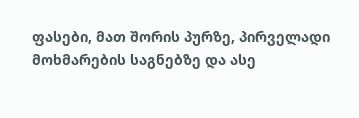ფასები, მათ შორის პურზე, პირველადი მოხმარების საგნებზე და ასე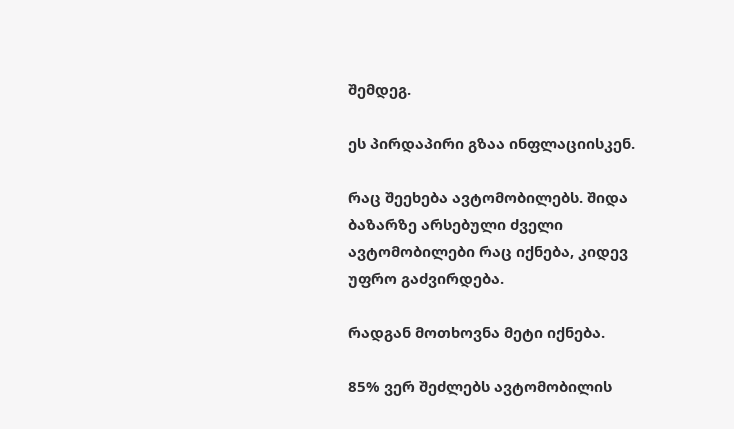შემდეგ.

ეს პირდაპირი გზაა ინფლაციისკენ.

რაც შეეხება ავტომობილებს. შიდა ბაზარზე არსებული ძველი ავტომობილები რაც იქნება, კიდევ უფრო გაძვირდება.

რადგან მოთხოვნა მეტი იქნება.

85% ვერ შეძლებს ავტომობილის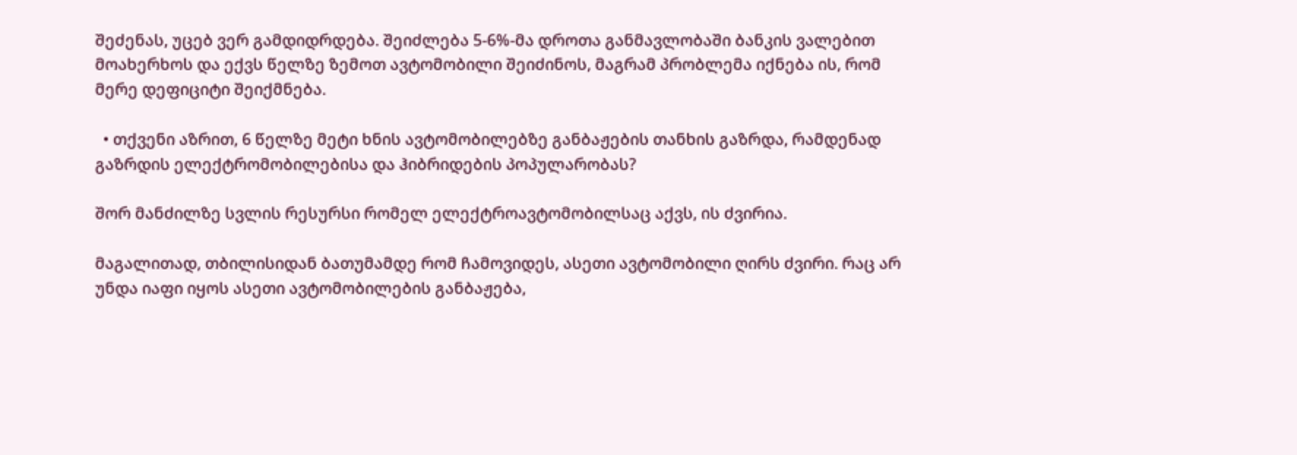შეძენას, უცებ ვერ გამდიდრდება. შეიძლება 5-6%-მა დროთა განმავლობაში ბანკის ვალებით მოახერხოს და ექვს წელზე ზემოთ ავტომობილი შეიძინოს, მაგრამ პრობლემა იქნება ის, რომ მერე დეფიციტი შეიქმნება.

  • თქვენი აზრით, 6 წელზე მეტი ხნის ავტომობილებზე განბაჟების თანხის გაზრდა, რამდენად გაზრდის ელექტრომობილებისა და ჰიბრიდების პოპულარობას?

შორ მანძილზე სვლის რესურსი რომელ ელექტროავტომობილსაც აქვს, ის ძვირია.

მაგალითად, თბილისიდან ბათუმამდე რომ ჩამოვიდეს, ასეთი ავტომობილი ღირს ძვირი. რაც არ უნდა იაფი იყოს ასეთი ავტომობილების განბაჟება,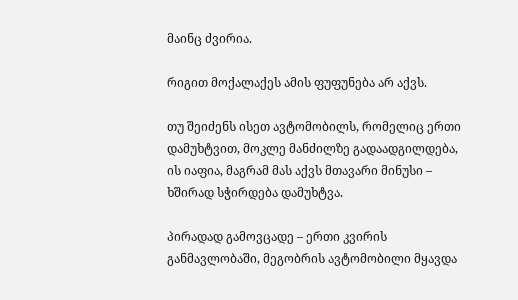მაინც ძვირია.

რიგით მოქალაქეს ამის ფუფუნება არ აქვს.

თუ შეიძენს ისეთ ავტომობილს, რომელიც ერთი დამუხტვით, მოკლე მანძილზე გადაადგილდება, ის იაფია, მაგრამ მას აქვს მთავარი მინუსი – ხშირად სჭირდება დამუხტვა.

პირადად გამოვცადე – ერთი კვირის განმავლობაში, მეგობრის ავტომობილი მყავდა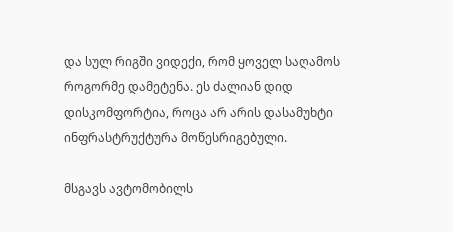და სულ რიგში ვიდექი, რომ ყოველ საღამოს როგორმე დამეტენა. ეს ძალიან დიდ დისკომფორტია, როცა არ არის დასამუხტი ინფრასტრუქტურა მოწესრიგებული.

მსგავს ავტომობილს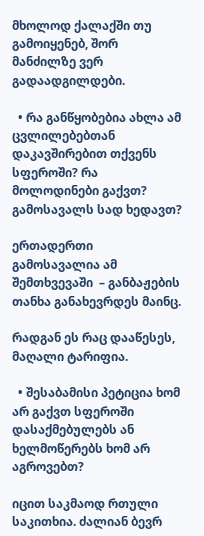მხოლოდ ქალაქში თუ გამოიყენებ, შორ მანძილზე ვერ გადაადგილდები.

  • რა განწყობებია ახლა ამ ცვლილებებთან დაკავშირებით თქვენს სფეროში? რა მოლოდინები გაქვთ? გამოსავალს სად ხედავთ?

ერთადერთი გამოსავალია ამ შემთხვევაში  – განბაჟების თანხა განახევრდეს მაინც.

რადგან ეს რაც დააწესეს, მაღალი ტარიფია.

  • შესაბამისი პეტიცია ხომ არ გაქვთ სფეროში დასაქმებულებს ან ხელმოწერებს ხომ არ აგროვებთ?

იცით საკმაოდ რთული საკითხია. ძალიან ბევრ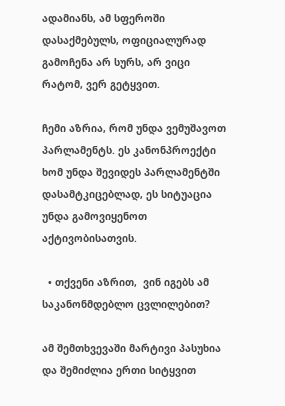ადამიანს, ამ სფეროში დასაქმებულს, ოფიციალურად გამოჩენა არ სურს, არ ვიცი რატომ, ვერ გეტყვით.

ჩემი აზრია, რომ უნდა ვემუშავოთ პარლამენტს. ეს კანონპროექტი ხომ უნდა შევიდეს პარლამენტში დასამტკიცებლად, ეს სიტუაცია უნდა გამოვიყენოთ აქტივობისათვის.

  • თქვენი აზრით,  ვინ იგებს ამ საკანონმდებლო ცვლილებით?

ამ შემთხვევაში მარტივი პასუხია და შემიძლია ერთი სიტყვით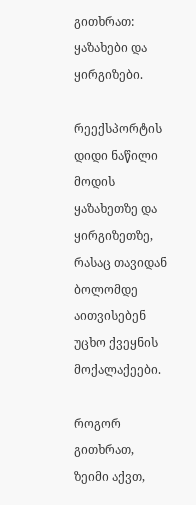გითხრათ: ყაზახები და ყირგიზები.

რეექსპორტის დიდი ნაწილი მოდის ყაზახეთზე და ყირგიზეთზე, რასაც თავიდან ბოლომდე აითვისებენ უცხო ქვეყნის მოქალაქეები.

როგორ გითხრათ, ზეიმი აქვთ,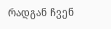რადგან ჩვენ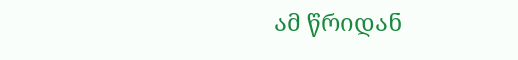ამ წრიდან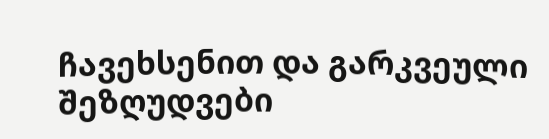ჩავეხსენით და გარკვეული შეზღუდვები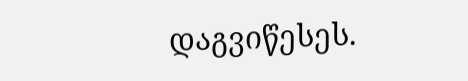დაგვიწესეს.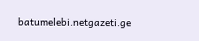batumelebi.netgazeti.ge